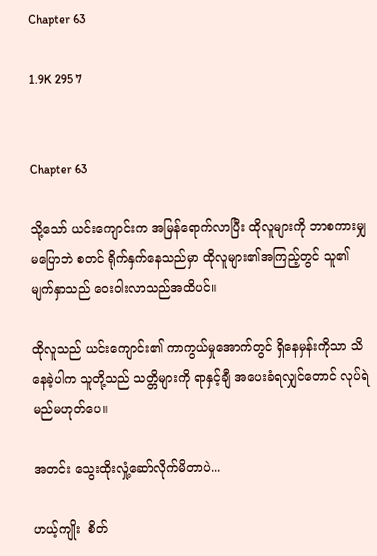Chapter 63

1.9K 295 7


Chapter 63

သို့သော် ယင်းကျောင်းက အမြန်ရောက်လာပြီး ထိုလူများကို ဘာစကားမျှ မပြောဘဲ စတင် ရိုက်နှက်နေသည်မှာ ထိုလူများ၏အကြည့်တွင် သူ၏ မျက်နှာသည် ဝေးဝါးလာသည်အထိပင်။

ထိုလူသည် ယင်းကျောင်း၏ ကာကွယ်မှုအောက်တွင် ရှိနေမှန်းကိုသာ သိနေခဲ့ပါက သူတို့သည် သတ္တိများကို ရာနှင့်ချီ အပေးခံရလျှင်တောင် လုပ်ရဲမည်မဟုတ်ပေ။

အတင်း သွေးထိုးလှုံ့ဆော်လိုက်မိတာပဲ...

ဟယ့်ကျိုး  စိတ်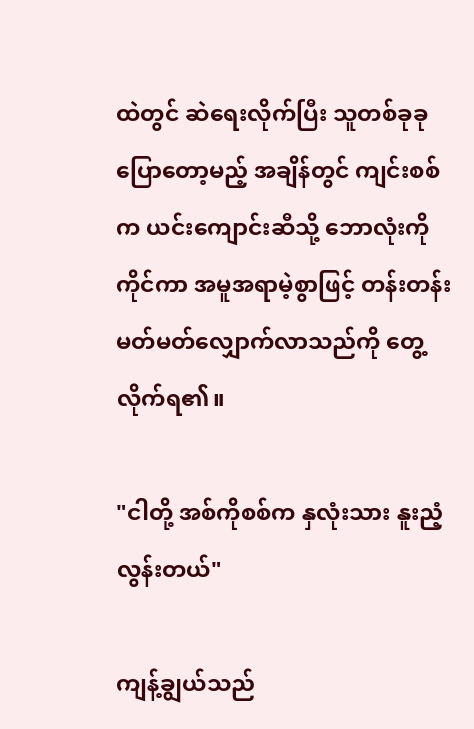ထဲတွင် ဆဲရေးလိုက်ပြီး သူတစ်ခုခု ပြောတော့မည့် အချိန်တွင် ကျင်းစစ်က ယင်းကျောင်းဆီသို့ ဘောလုံးကို ကိုင်ကာ အမူအရာမဲ့စွာဖြင့် တန်းတန်းမတ်မတ်လျှောက်လာသည်ကို တွေ့လိုက်ရ၏။

"ငါတို့ အစ်ကိုစစ်က နှလုံးသား နူးညံ့လွန်းတယ်"

ကျန့်ချွယ်သည်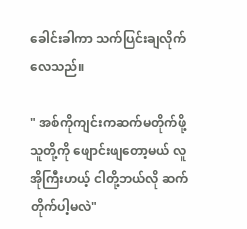ခေါင်းခါကာ သက်ပြင်းချလိုက်လေသည်။

" အစ်ကိုကျင်းကဆက်မတိုက်ဖို့ သူတို့ကို ဖျောင်းဖျတော့မယ် လူအိုကြီးဟယ့် ငါတို့ဘယ်လို ဆက်တိုက်ပါ့မလဲ"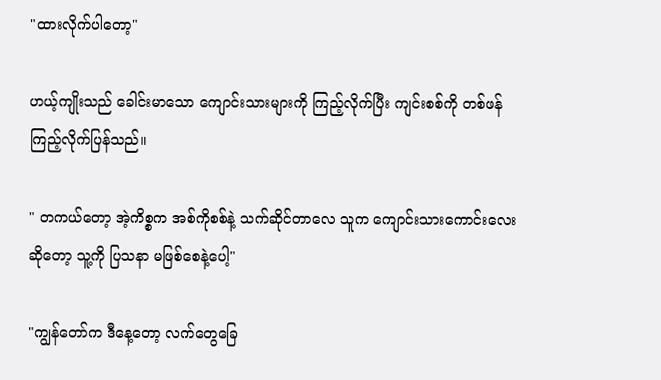"ထားလိုက်ပါတော့"

ဟယ့်ကျိုးသည် ခေါင်းမာသော ကျောင်းသားများကို ကြည့်လိုက်ပြီး ကျင်းစစ်ကို တစ်ဖန်ကြည့်လိုက်ပြန်သည်။

" တကယ်တော့ အဲ့ကိစ္စက အစ်ကိုစစ်နဲ့ သက်ဆိုင်တာလေ သူက ကျောင်းသားကောင်းလေးဆိုတော့ သူ့ကို ပြသနာ မဖြစ်စေနဲ့ပေါ့"

"ကျွန်တော်က ဒီနေ့တော့ လက်တွေခြေ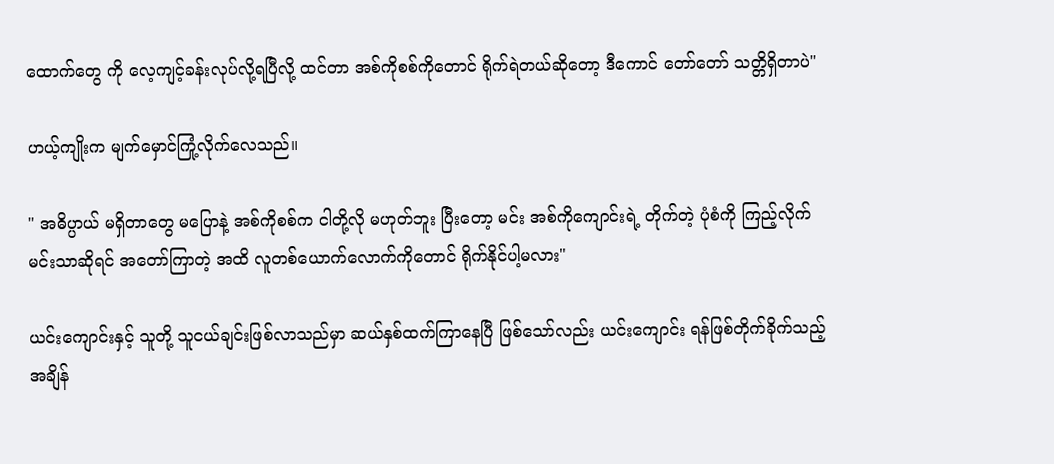ထောက်တွေ ကို လေ့ကျင့်ခန်းလုပ်လို့ရပြီလို့ ထင်တာ အစ်ကိုစစ်ကိုတောင် ရိုက်ရဲတယ်ဆိုတော့ ဒီကောင် တော်တော် သတ္တိရှိတာပဲ"

ဟယ့်ကျိုးက မျက်မှောင်ကြုံ့လိုက်လေသည်။

" အဓိပ္ပာယ် မရှိတာတွေ မပြောနဲ့ အစ်ကိုစစ်က ငါတို့လို မဟုတ်ဘူး ပြီးတော့ မင်း အစ်ကိုကျောင်းရဲ့ တိုက်တဲ့ ပုံစံကို ကြည့်လိုက် မင်းသာဆိုရင် အတော်ကြာတဲ့ အထိ လူတစ်ယောက်လောက်ကိုတောင် ရိုက်နိုင်ပါ့မလား"

ယင်းကျောင်းနှင့် သူတို့ သူငယ်ချင်းဖြစ်လာသည်မှာ ဆယ်နှစ်ထက်ကြာနေပြီ ဖြစ်သော်လည်း ယင်းကျောင်း ရန်ဖြစ်တိုက်ခိုက်သည့်အချိန်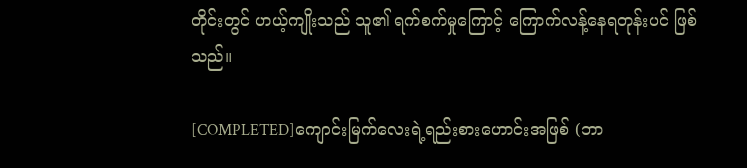တိုင်းတွင် ဟယ့်ကျိုးသည် သူ၏ ရက်စက်မှုကြောင့် ကြောက်လန့်နေရတုန်းပင် ဖြစ်သည်။

[COMPLETED]ကျောင်းမြက်လေးရဲ့ရည်းစားဟောင်းအဖြစ် (ဘာ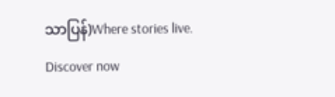သာပြန်)Where stories live. Discover now